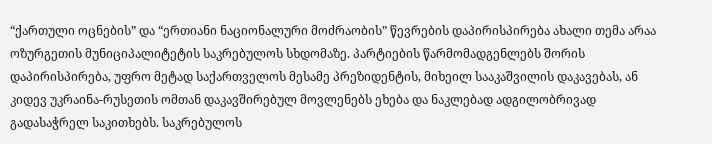“ქართული ოცნების” და “ერთიანი ნაციონალური მოძრაობის” წევრების დაპირისპირება ახალი თემა არაა ოზურგეთის მუნიციპალიტეტის საკრებულოს სხდომაზე. პარტიების წარმომადგენლებს შორის დაპირისპირება, უფრო მეტად საქართველოს მესამე პრეზიდენტის, მიხეილ სააკაშვილის დაკავებას, ან კიდევ უკრაინა-რუსეთის ომთან დაკავშირებულ მოვლენებს ეხება და ნაკლებად ადგილობრივად გადასაჭრელ საკითხებს. საკრებულოს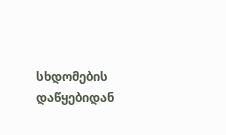სხდომების დაწყებიდან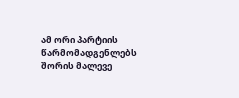ამ ორი პარტიის წარმომადგენლებს შორის მალევე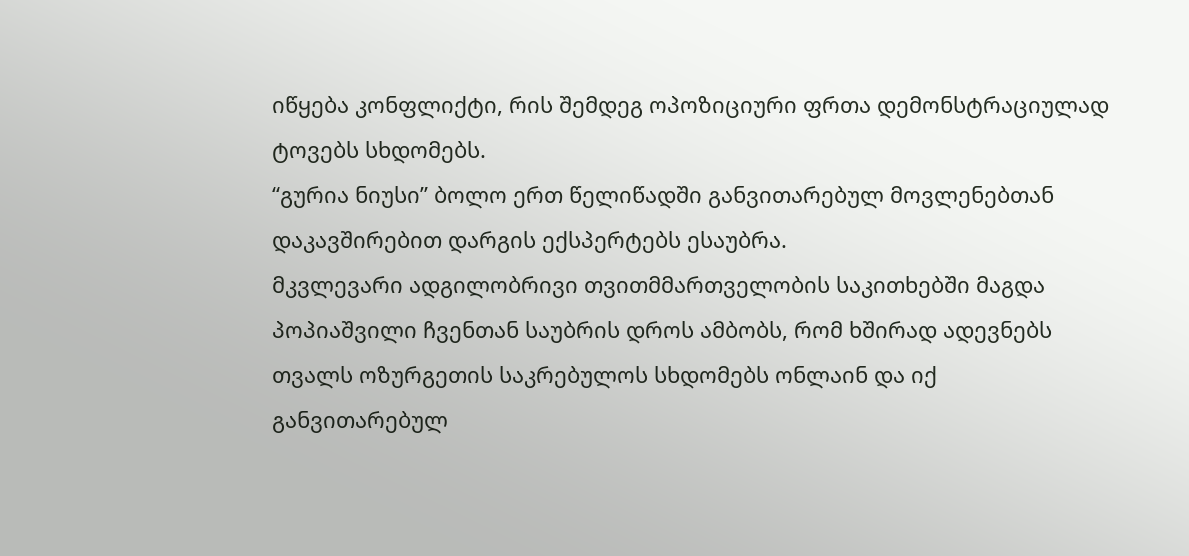იწყება კონფლიქტი, რის შემდეგ ოპოზიციური ფრთა დემონსტრაციულად ტოვებს სხდომებს.
“გურია ნიუსი” ბოლო ერთ წელიწადში განვითარებულ მოვლენებთან დაკავშირებით დარგის ექსპერტებს ესაუბრა.
მკვლევარი ადგილობრივი თვითმმართველობის საკითხებში მაგდა პოპიაშვილი ჩვენთან საუბრის დროს ამბობს, რომ ხშირად ადევნებს თვალს ოზურგეთის საკრებულოს სხდომებს ონლაინ და იქ განვითარებულ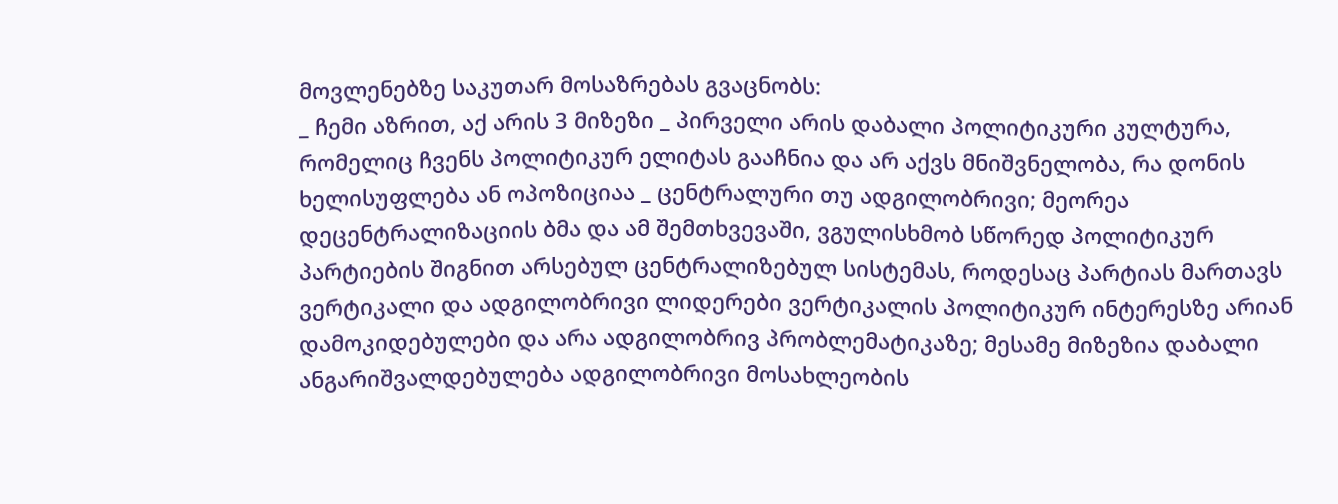მოვლენებზე საკუთარ მოსაზრებას გვაცნობს:
_ ჩემი აზრით, აქ არის 3 მიზეზი _ პირველი არის დაბალი პოლიტიკური კულტურა, რომელიც ჩვენს პოლიტიკურ ელიტას გააჩნია და არ აქვს მნიშვნელობა, რა დონის ხელისუფლება ან ოპოზიციაა _ ცენტრალური თუ ადგილობრივი; მეორეა დეცენტრალიზაციის ბმა და ამ შემთხვევაში, ვგულისხმობ სწორედ პოლიტიკურ პარტიების შიგნით არსებულ ცენტრალიზებულ სისტემას, როდესაც პარტიას მართავს ვერტიკალი და ადგილობრივი ლიდერები ვერტიკალის პოლიტიკურ ინტერესზე არიან დამოკიდებულები და არა ადგილობრივ პრობლემატიკაზე; მესამე მიზეზია დაბალი ანგარიშვალდებულება ადგილობრივი მოსახლეობის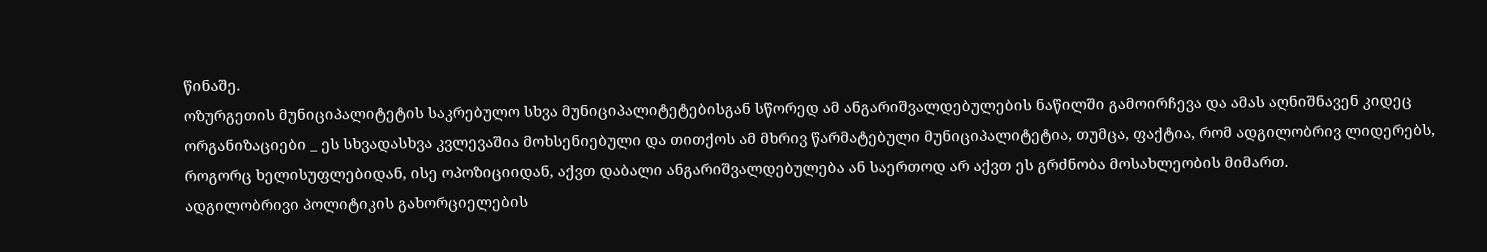წინაშე.
ოზურგეთის მუნიციპალიტეტის საკრებულო სხვა მუნიციპალიტეტებისგან სწორედ ამ ანგარიშვალდებულების ნაწილში გამოირჩევა და ამას აღნიშნავენ კიდეც ორგანიზაციები _ ეს სხვადასხვა კვლევაშია მოხსენიებული და თითქოს ამ მხრივ წარმატებული მუნიციპალიტეტია, თუმცა, ფაქტია, რომ ადგილობრივ ლიდერებს, როგორც ხელისუფლებიდან, ისე ოპოზიციიდან, აქვთ დაბალი ანგარიშვალდებულება ან საერთოდ არ აქვთ ეს გრძნობა მოსახლეობის მიმართ.
ადგილობრივი პოლიტიკის გახორციელების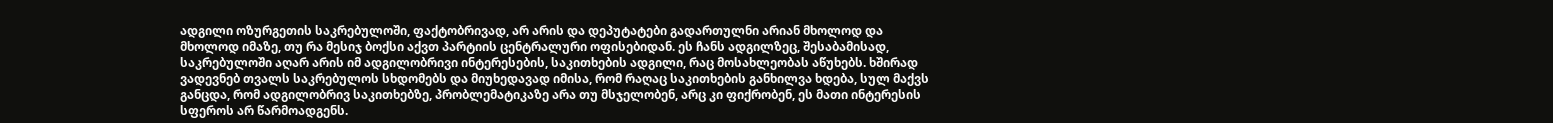ადგილი ოზურგეთის საკრებულოში, ფაქტობრივად, არ არის და დეპუტატები გადართულნი არიან მხოლოდ და მხოლოდ იმაზე, თუ რა მესიჯ ბოქსი აქვთ პარტიის ცენტრალური ოფისებიდან. ეს ჩანს ადგილზეც, შესაბამისად, საკრებულოში აღარ არის იმ ადგილობრივი ინტერესების, საკითხების ადგილი, რაც მოსახლეობას აწუხებს. ხშირად ვადევნებ თვალს საკრებულოს სხდომებს და მიუხედავად იმისა, რომ რაღაც საკითხების განხილვა ხდება, სულ მაქვს განცდა, რომ ადგილობრივ საკითხებზე, პრობლემატიკაზე არა თუ მსჯელობენ, არც კი ფიქრობენ, ეს მათი ინტერესის სფეროს არ წარმოადგენს.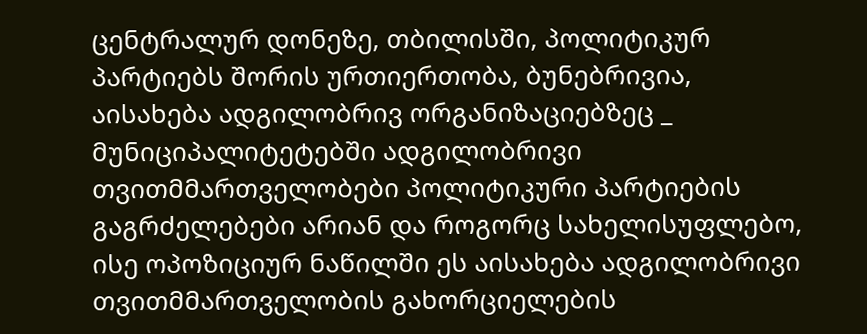ცენტრალურ დონეზე, თბილისში, პოლიტიკურ პარტიებს შორის ურთიერთობა, ბუნებრივია, აისახება ადგილობრივ ორგანიზაციებზეც _ მუნიციპალიტეტებში ადგილობრივი თვითმმართველობები პოლიტიკური პარტიების გაგრძელებები არიან და როგორც სახელისუფლებო, ისე ოპოზიციურ ნაწილში ეს აისახება ადგილობრივი თვითმმართველობის გახორციელების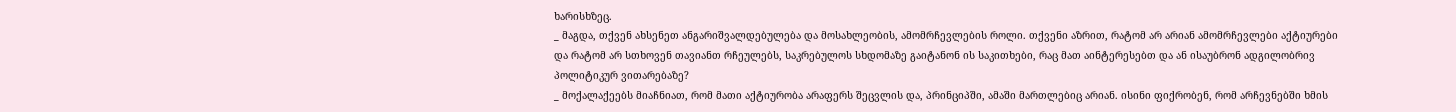ხარისხზეც.
_ მაგდა, თქვენ ახსენეთ ანგარიშვალდებულება და მოსახლეობის, ამომრჩევლების როლი. თქვენი აზრით, რატომ არ არიან ამომრჩევლები აქტიურები და რატომ არ სთხოვენ თავიანთ რჩეულებს, საკრებულოს სხდომაზე გაიტანონ ის საკითხები, რაც მათ აინტერესებთ და ან ისაუბრონ ადგილობრივ პოლიტიკურ ვითარებაზე?
_ მოქალაქეებს მიაჩნიათ, რომ მათი აქტიურობა არაფერს შეცვლის და, პრინციპში, ამაში მართლებიც არიან. ისინი ფიქრობენ, რომ არჩევნებში ხმის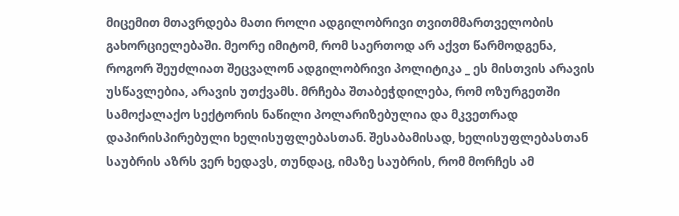მიცემით მთავრდება მათი როლი ადგილობრივი თვითმმართველობის გახორციელებაში. მეორე იმიტომ, რომ საერთოდ არ აქვთ წარმოდგენა, როგორ შეუძლიათ შეცვალონ ადგილობრივი პოლიტიკა _ ეს მისთვის არავის უსწავლებია, არავის უთქვამს. მრჩება შთაბეჭდილება, რომ ოზურგეთში სამოქალაქო სექტორის ნაწილი პოლარიზებულია და მკვეთრად დაპირისპირებული ხელისუფლებასთან. შესაბამისად, ხელისუფლებასთან საუბრის აზრს ვერ ხედავს, თუნდაც, იმაზე საუბრის, რომ მორჩეს ამ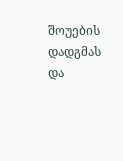შოუების დადგმას და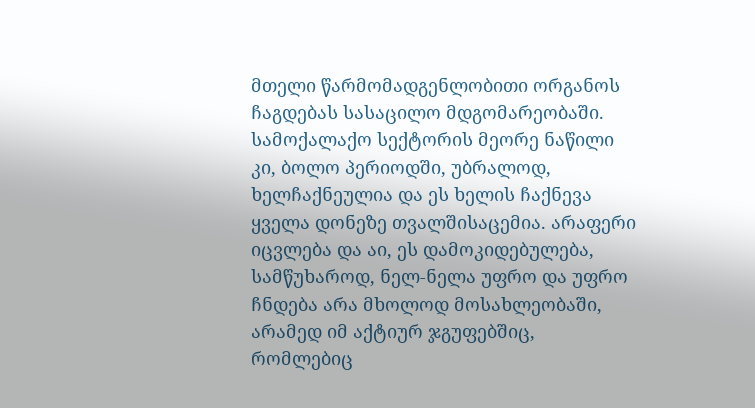მთელი წარმომადგენლობითი ორგანოს ჩაგდებას სასაცილო მდგომარეობაში. სამოქალაქო სექტორის მეორე ნაწილი კი, ბოლო პერიოდში, უბრალოდ, ხელჩაქნეულია და ეს ხელის ჩაქნევა ყველა დონეზე თვალშისაცემია. არაფერი იცვლება და აი, ეს დამოკიდებულება, სამწუხაროდ, ნელ-ნელა უფრო და უფრო ჩნდება არა მხოლოდ მოსახლეობაში, არამედ იმ აქტიურ ჯგუფებშიც, რომლებიც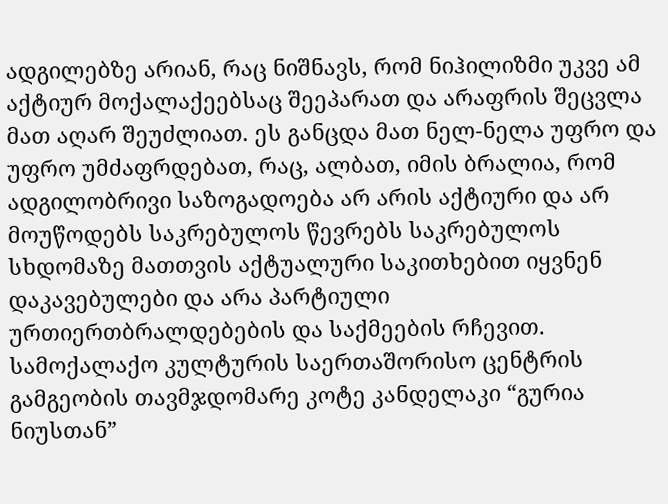ადგილებზე არიან, რაც ნიშნავს, რომ ნიჰილიზმი უკვე ამ აქტიურ მოქალაქეებსაც შეეპარათ და არაფრის შეცვლა მათ აღარ შეუძლიათ. ეს განცდა მათ ნელ-ნელა უფრო და უფრო უმძაფრდებათ, რაც, ალბათ, იმის ბრალია, რომ ადგილობრივი საზოგადოება არ არის აქტიური და არ მოუწოდებს საკრებულოს წევრებს საკრებულოს სხდომაზე მათთვის აქტუალური საკითხებით იყვნენ დაკავებულები და არა პარტიული ურთიერთბრალდებების და საქმეების რჩევით.
სამოქალაქო კულტურის საერთაშორისო ცენტრის გამგეობის თავმჯდომარე კოტე კანდელაკი “გურია ნიუსთან”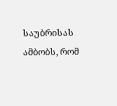საუბრისას ამბობს, რომ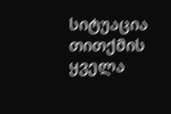სიტუაცია თითქმის ყველა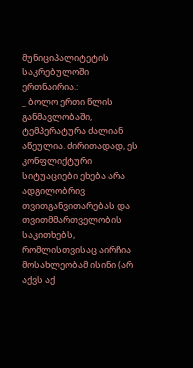მუნიციპალიტეტის საკრებულოში ერთნაირია.:
_ ბოლო ერთი წლის განმავლობაში, ტემპერატურა ძალიან აწეულია. ძირითადად, ეს კონფლიქტური სიტუაციები ეხება არა ადგილობრივ თვითგანვითარებას და თვითმმართველობის საკითხებს, რომლისთვისაც აირჩია მოსახლეობამ ისინი (არ აქვს აქ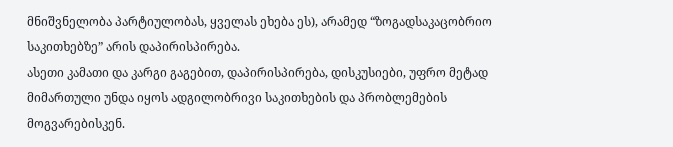მნიშვნელობა პარტიულობას, ყველას ეხება ეს), არამედ “ზოგადსაკაცობრიო საკითხებზე” არის დაპირისპირება.
ასეთი კამათი და კარგი გაგებით, დაპირისპირება, დისკუსიები, უფრო მეტად მიმართული უნდა იყოს ადგილობრივი საკითხების და პრობლემების მოგვარებისკენ.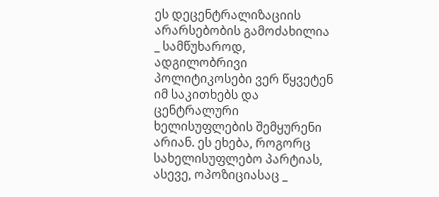ეს დეცენტრალიზაციის არარსებობის გამოძახილია _ სამწუხაროდ, ადგილობრივი პოლიტიკოსები ვერ წყვეტენ იმ საკითხებს და ცენტრალური ხელისუფლების შემყურენი არიან. ეს ეხება, როგორც სახელისუფლებო პარტიას, ასევე, ოპოზიციასაც _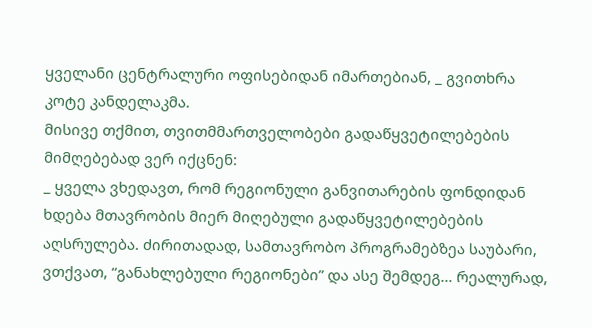ყველანი ცენტრალური ოფისებიდან იმართებიან, _ გვითხრა კოტე კანდელაკმა.
მისივე თქმით, თვითმმართველობები გადაწყვეტილებების მიმღებებად ვერ იქცნენ:
_ ყველა ვხედავთ, რომ რეგიონული განვითარების ფონდიდან ხდება მთავრობის მიერ მიღებული გადაწყვეტილებების აღსრულება. ძირითადად, სამთავრობო პროგრამებზეა საუბარი, ვთქვათ, “განახლებული რეგიონები” და ასე შემდეგ… რეალურად,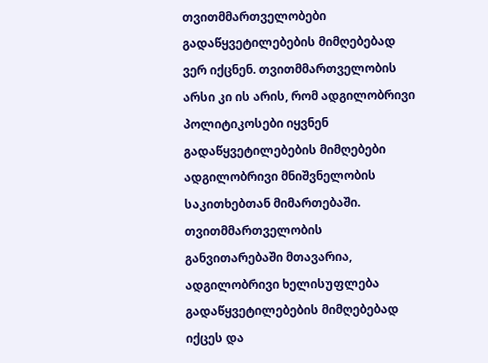თვითმმართველობები გადაწყვეტილებების მიმღებებად ვერ იქცნენ. თვითმმართველობის არსი კი ის არის, რომ ადგილობრივი პოლიტიკოსები იყვნენ გადაწყვეტილებების მიმღებები ადგილობრივი მნიშვნელობის საკითხებთან მიმართებაში.
თვითმმართველობის განვითარებაში მთავარია, ადგილობრივი ხელისუფლება გადაწყვეტილებების მიმღებებად იქცეს და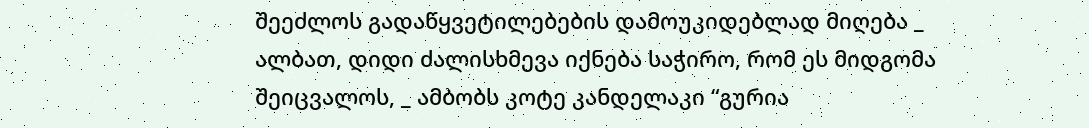შეეძლოს გადაწყვეტილებების დამოუკიდებლად მიღება _ ალბათ, დიდი ძალისხმევა იქნება საჭირო, რომ ეს მიდგომა შეიცვალოს, _ ამბობს კოტე კანდელაკი “გურია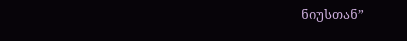ნიუსთან”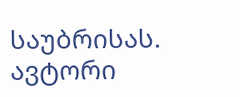საუბრისას.
ავტორი